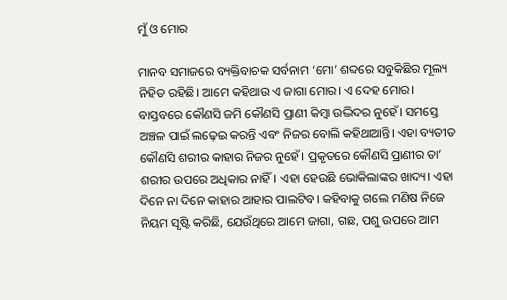ମୁଁ ଓ ମୋର

ମାନବ ସମାଜରେ ବ୍ୟକ୍ତିବାଚକ ସର୍ବନାମ ‘ମୋ’ ଶବ୍ଦରେ ସବୁକିଛିର ମୂଲ୍ୟ ନିହିତ ରହିଛି। ଆମେ କହିଥାଉ ଏ ଜାଗା ମୋର। ଏ ଦେହ ମୋର। ବାସ୍ତବରେ କୌଣସି ଜମି କୌଣସି ପ୍ରାଣୀ କିମ୍ବା ଉଦ୍ଭିଦର ନୁହେଁ। ସମସ୍ତେ ଅଞ୍ଚଳ ପାଇଁ ଲଢ଼େଇ କରନ୍ତି ଏବଂ ନିଜର ବୋଲି କହିଥାଆନ୍ତି। ଏହା ବ୍ୟତୀତ କୌଣସି ଶରୀର କାହାର ନିଜର ନୁହେଁ। ପ୍ରକୃତରେ କୌଣସି ପ୍ରାଣୀର ତା’ ଶରୀର ଉପରେ ଅଧିକାର ନାହିଁ। ଏହା ହେଉଛି ଭୋକିଲାଙ୍କର ଖାଦ୍ୟ। ଏହା ଦିନେ ନା ଦିନେ କାହାର ଆହାର ପାଲଟିବ। କହିବାକୁ ଗଲେ ମଣିଷ ନିଜେ ନିୟମ ସୃଷ୍ଟି କରିଛି, ଯେଉଁଥିରେ ଆମେ ଜାଗା, ଗଛ, ପଶୁ ଉପରେ ଆମ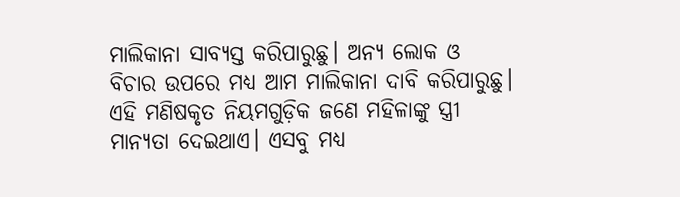ମାଲିକାନା ସାବ୍ୟସ୍ତ କରିପାରୁଛୁ। ଅନ୍ୟ ଲୋକ ଓ ବିଚାର ଉପରେ ମଧ୍ୟ ଆମ ମାଲିକାନା ଦାବି କରିପାରୁଛୁ। ଏହି ମଣିଷକୃତ ନିୟମଗୁଡ଼ିକ ଜଣେ ମହିଳାଙ୍କୁ ସ୍ତ୍ରୀ ମାନ୍ୟତା ଦେଇଥାଏ। ଏସବୁ ମଧ୍ୟ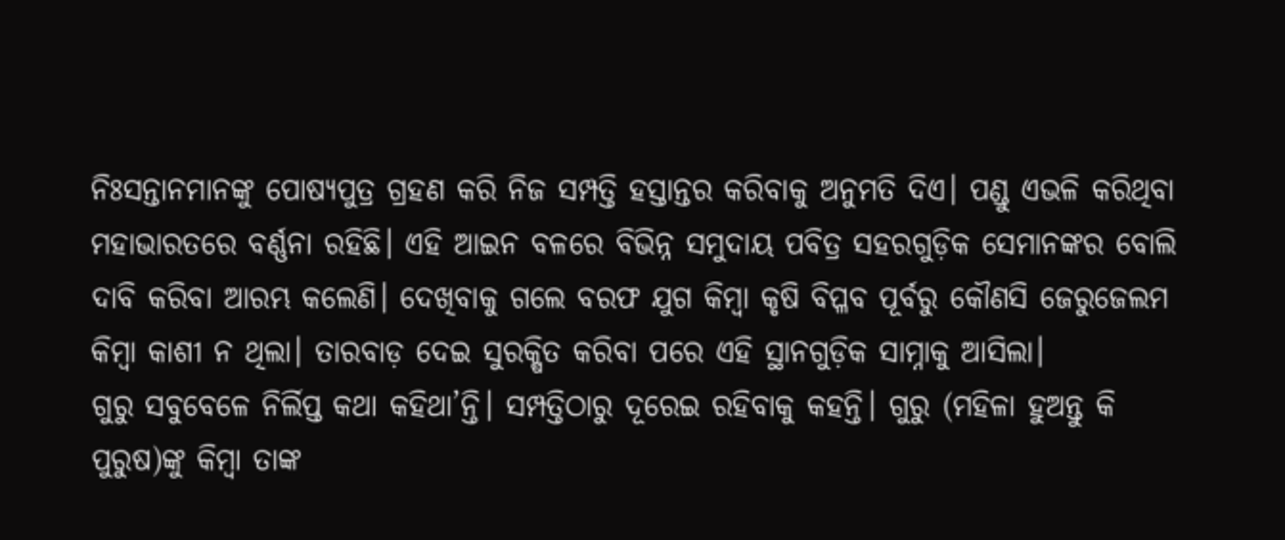ନିଃସନ୍ତାନମାନଙ୍କୁ ପୋଷ୍ୟପୁତ୍ର ଗ୍ରହଣ କରି ନିଜ ସମ୍ପତ୍ତି ହସ୍ତାନ୍ତର କରିବାକୁ ଅନୁମତି ଦିଏ। ପଣ୍ଡୁ ଏଭଳି କରିଥିବା ମହାଭାରତରେ ବର୍ଣ୍ଣନା ରହିଛି। ଏହି ଆଇନ ବଳରେ ବିଭିନ୍ନ ସମୁଦାୟ ପବିତ୍ର ସହରଗୁଡ଼ିକ ସେମାନଙ୍କର ବୋଲି ଦାବି କରିବା ଆରମ୍ଭ କଲେଣି। ଦେଖିବାକୁ ଗଲେ ବରଫ ଯୁଗ କିମ୍ବା କୃଷି ବିପ୍ଳବ ପୂର୍ବରୁ କୌଣସି ଜେରୁଜେଲମ କିମ୍ବା କାଶୀ ନ ଥିଲା। ତାରବାଡ଼ ଦେଇ ସୁରକ୍ଷିତ କରିବା ପରେ ଏହି ସ୍ଥାନଗୁଡ଼ିକ ସାମ୍ନାକୁ ଆସିଲା।
ଗୁରୁ ସବୁବେଳେ ନିର୍ଲିପ୍ତ କଥା କହିଥା’ନ୍ତି। ସମ୍ପତ୍ତିଠାରୁ ଦୂରେଇ ରହିବାକୁ କହନ୍ତି। ଗୁରୁ (ମହିଳା ହୁଅନ୍ତୁ କି ପୁରୁଷ)ଙ୍କୁ କିମ୍ବା ତାଙ୍କ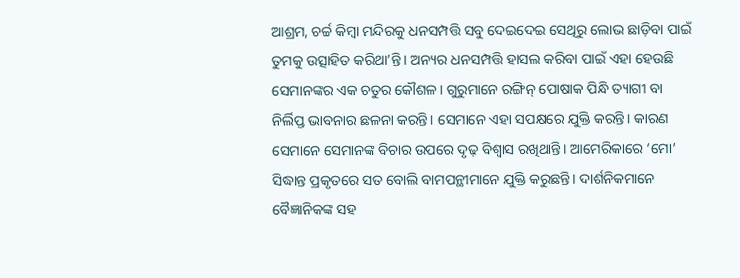ଆଶ୍ରମ, ଚର୍ଚ୍ଚ କିମ୍ବା ମନ୍ଦିରକୁ ଧନସମ୍ପତ୍ତି ସବୁ ଦେଇଦେଇ ସେଥିରୁ ଲୋଭ ଛାଡ଼ିବା ପାଇଁ ତୁମକୁ ଉତ୍ସାହିତ କରିଥା’ନ୍ତି। ଅନ୍ୟର ଧନସମ୍ପତ୍ତି ହାସଲ କରିବା ପାଇଁ ଏହା ହେଉଛି ସେମାନଙ୍କର ଏକ ଚତୁର କୌଶଳ। ଗୁରୁମାନେ ରଙ୍ଗିନ୍‌ ପୋଷାକ ପିନ୍ଧି ତ୍ୟାଗୀ ବା ନିର୍ଲିପ୍ତ ଭାବନାର ଛଳନା କରନ୍ତି। ସେମାନେ ଏହା ସପକ୍ଷରେ ଯୁକ୍ତି କରନ୍ତି। କାରଣ ସେମାନେ ସେମାନଙ୍କ ବିଚାର ଉପରେ ଦୃଢ଼ ବିଶ୍ୱାସ ରଖିଥାନ୍ତି। ଆମେରିକାରେ ‘ମୋ’ ସିଦ୍ଧାନ୍ତ ପ୍ରକୃତରେ ସତ ବୋଲି ବାମପନ୍ଥୀମାନେ ଯୁକ୍ତି କରୁଛନ୍ତି। ଦାର୍ଶନିକମାନେ ବୈଜ୍ଞାନିକଙ୍କ ସହ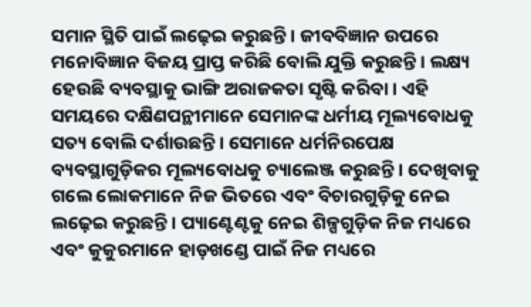ସମାନ ସ୍ଥିତି ପାଇଁ ଲଢ଼େଇ କରୁଛନ୍ତି। ଜୀବବିଜ୍ଞାନ ଉପରେ ମନୋବିଜ୍ଞାନ ବିଜୟ ପ୍ରାପ୍ତ କରିଛି ବୋଲି ଯୁକ୍ତି କରୁଛନ୍ତି। ଲକ୍ଷ୍ୟ ହେଉଛି ବ୍ୟବସ୍ଥାକୁ ଭାଙ୍ଗି ଅରାଜକତା ସୃଷ୍ଟି କରିବା। ଏହି ସମୟରେ ଦକ୍ଷିଣପନ୍ଥୀମାନେ ସେମାନଙ୍କ ଧର୍ମୀୟ ମୂଲ୍ୟବୋଧକୁ ସତ୍ୟ ବୋଲି ଦର୍ଶାଉଛନ୍ତି। ସେମାନେ ଧର୍ମନିରପେକ୍ଷ ବ୍ୟବସ୍ଥାଗୁଡ଼ିକର ମୂଲ୍ୟବୋଧକୁ ଚ୍ୟାଲେଞ୍ଜ କରୁଛନ୍ତି। ଦେଖିବାକୁ ଗଲେ ଲୋକମାନେ ନିଜ ଭିତରେ ଏବଂ ବିଚାରଗୁଡ଼ିକୁ ନେଇ ଲଢ଼େଇ କରୁଛନ୍ତି। ପ୍ୟାଣ୍ଟେଣ୍ଟକୁ ନେଇ ଶିଳ୍ପଗୁଡ଼ିକ ନିଜ ମଧ୍ୟରେ ଏବଂ କୁକୁରମାନେ ହାଡ଼ଖଣ୍ଡେ ପାଇଁ ନିଜ ମଧ୍ୟରେ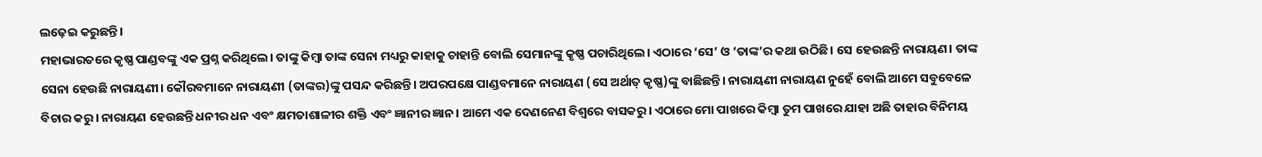ଲଢ଼େଇ କରୁଛନ୍ତି।
ମହାଭାରତରେ କୃଷ୍ଣ ପାଣ୍ଡବଙ୍କୁ ଏକ ପ୍ରଶ୍ନ କରିଥିଲେ। ତାଙ୍କୁ କିମ୍ବା ତାଙ୍କ ସେନା ମଧ୍ୟରୁ କାହାକୁ ଚାହାନ୍ତି ବୋଲି ସେମାନଙ୍କୁ କୃଷ୍ଣ ପଚାରିଥିଲେ। ଏଠାରେ ‘ସେ’ ଓ ‘ତାଙ୍କ’ର କଥା ଉଠିଛି। ସେ ହେଉଛନ୍ତି ନାରାୟଣ। ତାଙ୍କ ସେନା ହେଉଛି ନାରାୟଣୀ। କୌରବମାନେ ନାରାୟଣୀ (ତାଙ୍କର)ଙ୍କୁ ପସନ୍ଦ କରିଛନ୍ତି। ଅପରପକ୍ଷେ ପାଣ୍ଡବମାନେ ନାରାୟଣ (ସେ ଅର୍ଥାତ୍‌ କୃଷ୍ଣ)ଙ୍କୁ ବାଛିଛନ୍ତି। ନାରାୟଣୀ ନାରାୟଣ ନୁହେଁ ବୋଲି ଆମେ ସବୁବେଳେ ବିଚାର କରୁ। ନାରାୟଣ ହେଉଛନ୍ତି ଧନୀର ଧନ ଏବଂ କ୍ଷମତାଶାଳୀର ଶକ୍ତି ଏବଂ ଜ୍ଞାନୀର ଜ୍ଞାନ। ଆମେ ଏକ ଦେଣନେଣ ବିଶ୍ୱରେ ବାସକରୁ। ଏଠାରେ ମୋ ପାଖରେ କିମ୍ବା ତୁମ ପାଖରେ ଯାହା ଅଛି ତାହାର ବିନିମୟ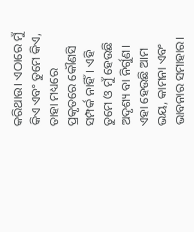କରିଥାଉ। ଏଠାରେ ମୁଁ କିଏ ଏବଂ ତୁମେ କିଏ, ତାହା ମଧ୍ୟରେ ପ୍ରକୃତରେ କୌଣସି ସମ୍ପର୍କ ନାହିଁ। ଏହି ତୁମେ ଓ ମୁଁ ହେଉଛି ଅଦୃଶ୍ୟ ବା ନିର୍ଗୁଣ। ଏହା ହେଉଛି ଆମ ଭୟ, କାମନା ଏବଂ ଭାବନାର ସମାହାର।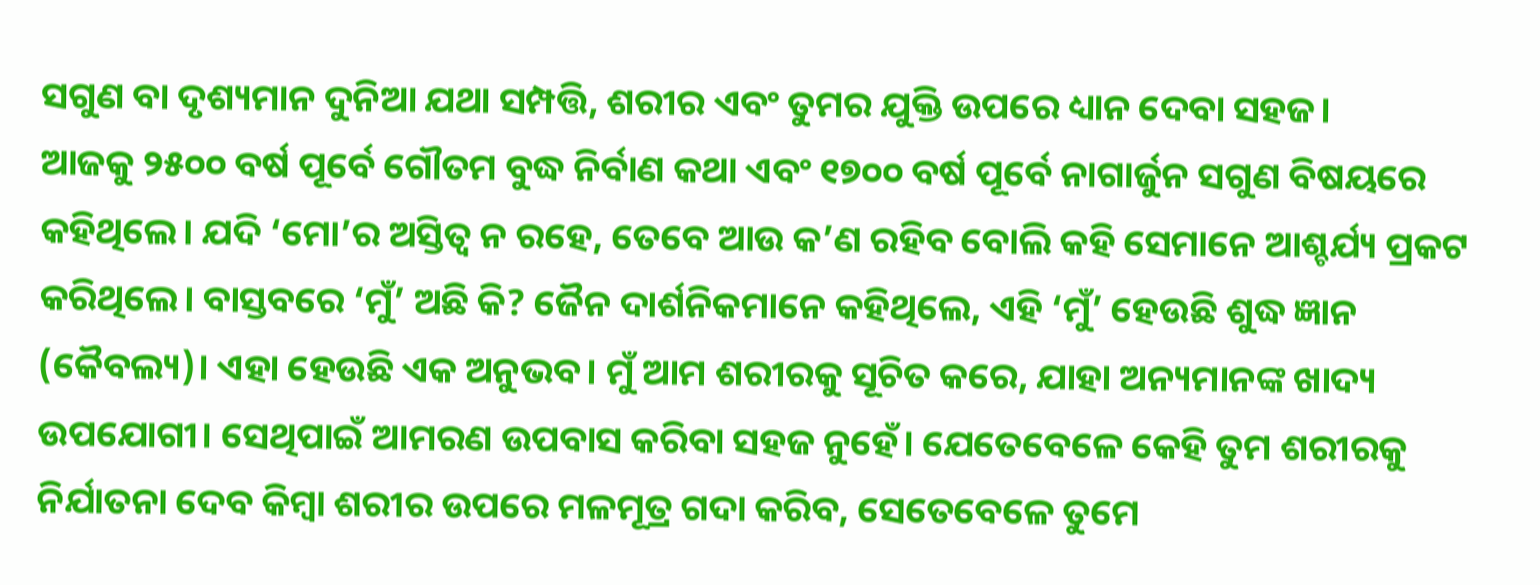ସଗୁଣ ବା ଦୃଶ୍ୟମାନ ଦୁନିଆ ଯଥା ସମ୍ପତ୍ତି, ଶରୀର ଏବଂ ତୁମର ଯୁକ୍ତି ଉପରେ ଧ୍ୟାନ ଦେବା ସହଜ।
ଆଜକୁ ୨୫୦୦ ବର୍ଷ ପୂର୍ବେ ଗୌତମ ବୁଦ୍ଧ ନିର୍ବାଣ କଥା ଏବଂ ୧୭୦୦ ବର୍ଷ ପୂର୍ବେ ନାଗାର୍ଜୁନ ସଗୁଣ ବିଷୟରେ କହିଥିଲେ। ଯଦି ‘ମୋ’ର ଅସ୍ତିତ୍ୱ ନ ରହେ, ତେବେ ଆଉ କ’ଣ ରହିବ ବୋଲି କହି ସେମାନେ ଆଶ୍ଚର୍ଯ୍ୟ ପ୍ରକଟ କରିଥିଲେ। ବାସ୍ତବରେ ‘ମୁଁ’ ଅଛି କି? ଜୈନ ଦାର୍ଶନିକମାନେ କହିଥିଲେ, ଏହି ‘ମୁଁ’ ହେଉଛି ଶୁଦ୍ଧ ଜ୍ଞାନ (କୈବଲ୍ୟ)। ଏହା ହେଉଛି ଏକ ଅନୁଭବ। ମୁଁ ଆମ ଶରୀରକୁ ସୂଚିତ କରେ, ଯାହା ଅନ୍ୟମାନଙ୍କ ଖାଦ୍ୟ ଉପଯୋଗୀ। ସେଥିପାଇଁ ଆମରଣ ଉପବାସ କରିବା ସହଜ ନୁହେଁ। ଯେତେବେଳେ କେହି ତୁମ ଶରୀରକୁ ନିର୍ଯାତନା ଦେବ କିମ୍ବା ଶରୀର ଉପରେ ମଳମୂତ୍ର ଗଦା କରିବ, ସେତେବେଳେ ତୁମେ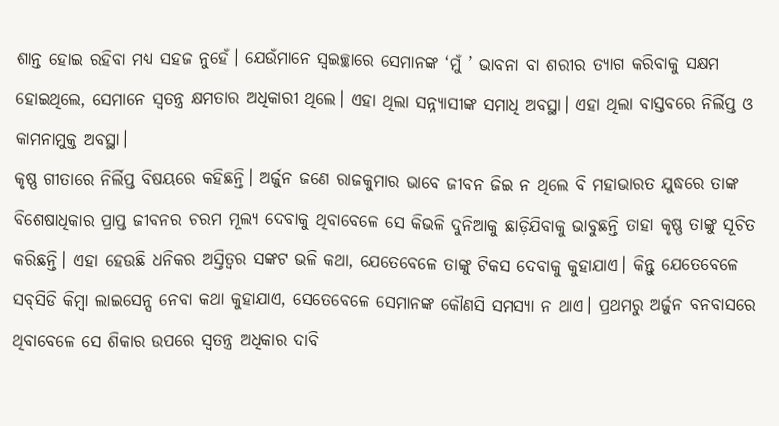ଶାନ୍ତ ହୋଇ ରହିବା ମଧ୍ୟ ସହଜ ନୁହେଁ। ଯେଉଁମାନେ ସ୍ବଇଚ୍ଛାରେ ସେମାନଙ୍କ ‘ମୁଁ ’ ଭାବନା ବା ଶରୀର ତ୍ୟାଗ କରିବାକୁ ସକ୍ଷମ ହୋଇଥିଲେ, ସେମାନେ ସ୍ବତନ୍ତ୍ର କ୍ଷମତାର ଅଧିକାରୀ ଥିଲେ। ଏହା ଥିଲା ସନ୍ନ୍ୟାସୀଙ୍କ ସମାଧି ଅବସ୍ଥା। ଏହା ଥିଲା ବାସ୍ତବରେ ନିର୍ଲିପ୍ତ ଓ କାମନାମୁକ୍ତ ଅବସ୍ଥା।
କୃଷ୍ଣ ଗୀତାରେ ନିର୍ଲିପ୍ତ ବିଷୟରେ କହିଛନ୍ତି। ଅର୍ଜୁନ ଜଣେ ରାଜକୁମାର ଭାବେ ଜୀବନ ଜିଇ ନ ଥିଲେ ବି ମହାଭାରତ ଯୁଦ୍ଧରେ ତାଙ୍କ ବିଶେଷାଧିକାର ପ୍ରାପ୍ତ ଜୀବନର ଚରମ ମୂଲ୍ୟ ଦେବାକୁ ଥିବାବେଳେ ସେ କିଭଳି ଦୁନିଆକୁ ଛାଡ଼ିଯିବାକୁ ଭାବୁଛନ୍ତି ତାହା କୃଷ୍ଣ ତାଙ୍କୁ ସୂଚିତ କରିଛନ୍ତି। ଏହା ହେଉଛି ଧନିକର ଅସ୍ତିତ୍ୱର ସଙ୍କଟ ଭଳି କଥା, ଯେତେବେଳେ ତାଙ୍କୁ ଟିକସ ଦେବାକୁ କୁହାଯାଏ। କିନ୍ତୁ ଯେତେବେଳେ ସବ୍‌ସିଡି କିମ୍ବା ଲାଇସେନ୍ସ ନେବା କଥା କୁହାଯାଏ, ସେତେବେଳେ ସେମାନଙ୍କ କୌଣସି ସମସ୍ୟା ନ ଥାଏ। ପ୍ରଥମରୁ ଅର୍ଜୁନ ବନବାସରେ ଥିବାବେଳେ ସେ ଶିକାର ଉପରେ ସ୍ବତନ୍ତ୍ର ଅଧିକାର ଦାବି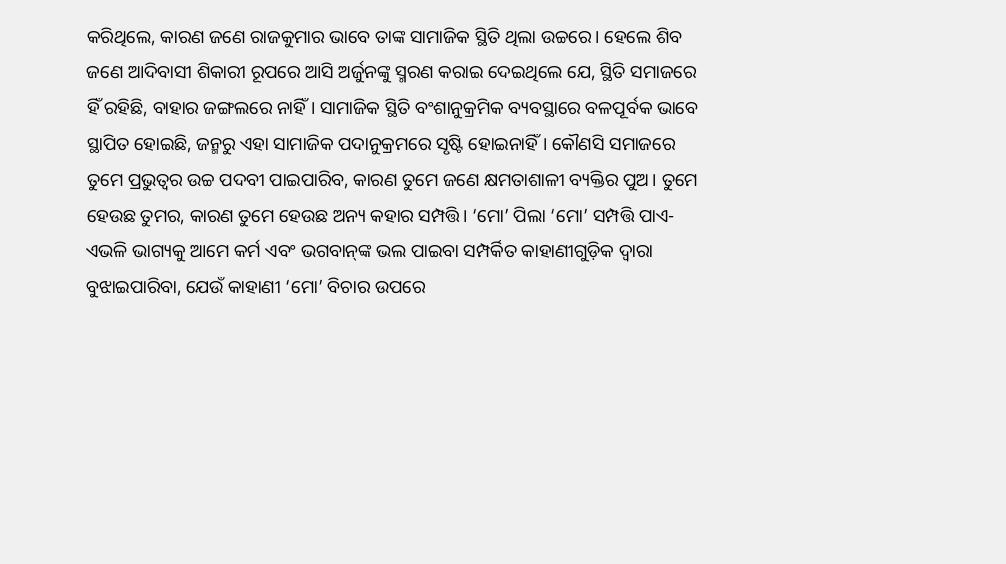କରିଥିଲେ, କାରଣ ଜଣେ ରାଜକୁମାର ଭାବେ ତାଙ୍କ ସାମାଜିକ ସ୍ଥିତି ଥିଲା ଉଚ୍ଚରେ। ହେଲେ ଶିବ ଜଣେ ଆଦିବାସୀ ଶିକାରୀ ରୂପରେ ଆସି ଅର୍ଜୁନଙ୍କୁ ସ୍ମରଣ କରାଇ ଦେଇଥିଲେ ଯେ, ସ୍ଥିତି ସମାଜରେ ହିଁ ରହିଛି, ବାହାର ଜଙ୍ଗଲରେ ନାହିଁ। ସାମାଜିକ ସ୍ଥିତି ବଂଶାନୁକ୍ରମିକ ବ୍ୟବସ୍ଥାରେ ବଳପୂର୍ବକ ଭାବେ ସ୍ଥାପିତ ହୋଇଛି, ଜନ୍ମରୁ ଏହା ସାମାଜିକ ପଦାନୁକ୍ରମରେ ସୃଷ୍ଟି ହୋଇନାହିଁ। କୌଣସି ସମାଜରେ ତୁମେ ପ୍ରଭୁତ୍ୱର ଉଚ୍ଚ ପଦବୀ ପାଇପାରିବ, କାରଣ ତୁମେ ଜଣେ କ୍ଷମତାଶାଳୀ ବ୍ୟକ୍ତିର ପୁଅ। ତୁମେ ହେଉଛ ତୁମର, କାରଣ ତୁମେ ହେଉଛ ଅନ୍ୟ କହାର ସମ୍ପତ୍ତି। ‘ମୋ’ ପିଲା ‘ମୋ’ ସମ୍ପତ୍ତି ପାଏ- ଏଭଳି ଭାଗ୍ୟକୁ ଆମେ କର୍ମ ଏବଂ ଭଗବାନ୍‌ଙ୍କ ଭଲ ପାଇବା ସମ୍ପର୍କିତ କାହାଣୀଗୁଡ଼ିକ ଦ୍ୱାରା ବୁଝାଇପାରିବା, ଯେଉଁ କାହାଣୀ ‘ମୋ’ ବିଚାର ଉପରେ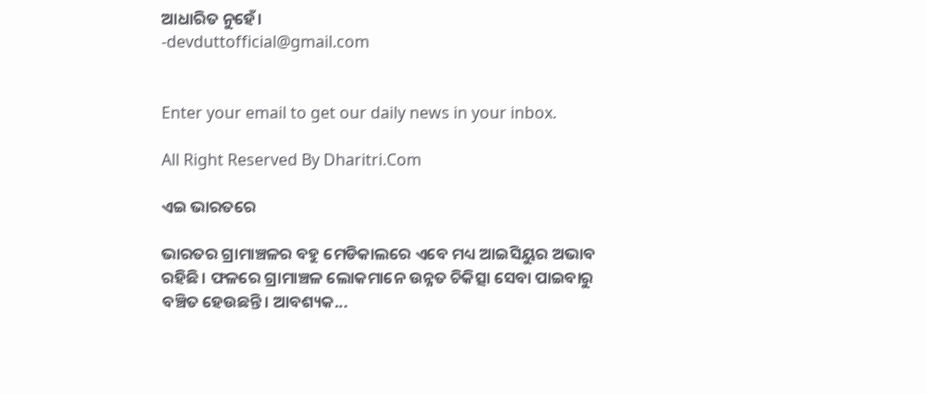ଆଧାରିତ ନୁହେଁ।
-devduttofficial@gmail.com


Enter your email to get our daily news in your inbox.

All Right Reserved By Dharitri.Com

ଏଇ ଭାରତରେ

ଭାରତର ଗ୍ରାମାଞ୍ଚଳର ବହୁ ମେଡିକାଲରେ ଏବେ ମଧ୍ୟ ଆଇସିୟୁର ଅଭାବ ରହିଛି। ଫଳରେ ଗ୍ରାମାଞ୍ଚଳ ଲୋକମାନେ ଉନ୍ନତ ଚିକିତ୍ସା ସେବା ପାଇବାରୁ ବଞ୍ଚିତ ହେଉଛନ୍ତି। ଆବଶ୍ୟକ...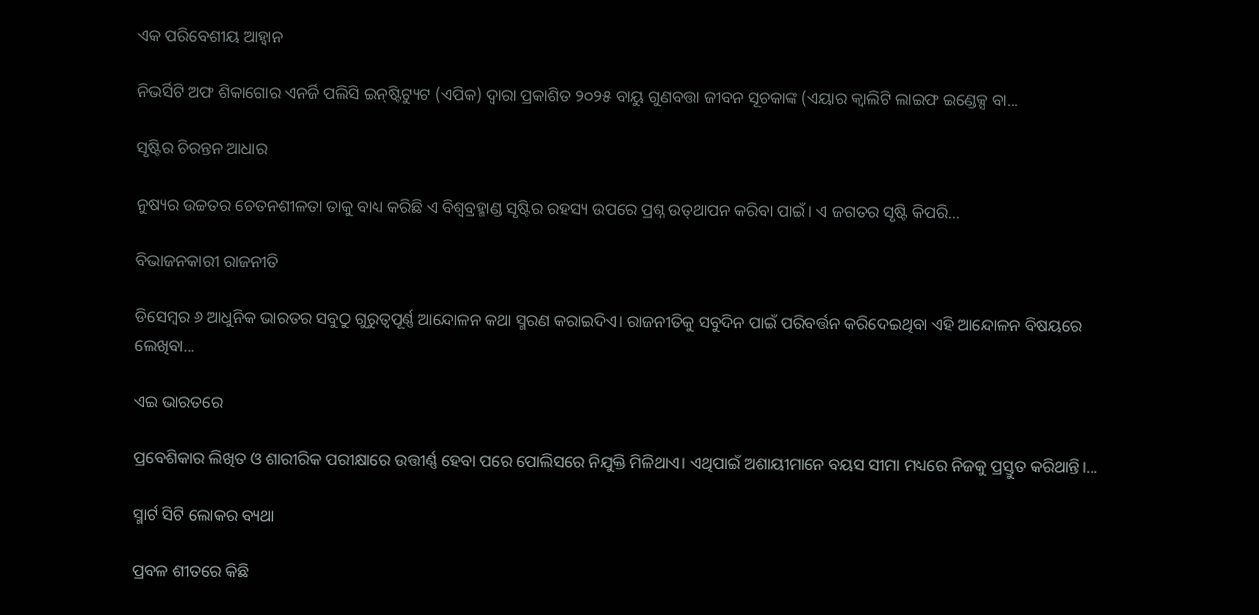ଏକ ପରିବେଶୀୟ ଆହ୍ୱାନ

ନିଭର୍ସିଟି ଅଫ ଶିକାଗୋର ଏନର୍ଜି ପଲିସି ଇନ୍‌ଷ୍ଟିଟ୍ୟୁଟ (ଏପିକ) ଦ୍ୱାରା ପ୍ରକାଶିତ ୨୦୨୫ ବାୟୁ ଗୁଣବତ୍ତା ଜୀବନ ସୂଚକାଙ୍କ (ଏୟାର କ୍ୱାଲିଟି ଲାଇଫ ଇଣ୍ଡେକ୍ସ ବା...

ସୃଷ୍ଟିର ଚିରନ୍ତନ ଆଧାର

ନୁଷ୍ୟର ଉଚ୍ଚତର ଚେତନଶୀଳତା ତାକୁ ବାଧ୍ୟ କରିଛି ଏ ବିଶ୍ୱବ୍ରହ୍ମାଣ୍ଡ ସୃଷ୍ଟିର ରହସ୍ୟ ଉପରେ ପ୍ରଶ୍ନ ଉତ୍‌ଥାପନ କରିବା ପାଇଁ। ଏ ଜଗତର ସୃଷ୍ଟି କିପରି...

ବିଭାଜନକାରୀ ରାଜନୀତି

ଡିସେମ୍ୱର ୬ ଆଧୁନିକ ଭାରତର ସବୁଠୁ ଗୁରୁତ୍ୱପୂର୍ଣ୍ଣ ଆନ୍ଦୋଳନ କଥା ସ୍ମରଣ କରାଇଦିଏ। ରାଜନୀତିକୁ ସବୁଦିନ ପାଇଁ ପରିବର୍ତ୍ତନ କରିଦେଇଥିବା ଏହି ଆନ୍ଦୋଳନ ବିଷୟରେ ଲେଖିବା...

ଏଇ ଭାରତରେ

ପ୍ରବେଶିକାର ଲିଖିତ ଓ ଶାରୀରିକ ପରୀକ୍ଷାରେ ଉତ୍ତୀର୍ଣ୍ଣ ହେବା ପରେ ପୋଲିସରେ ନିଯୁକ୍ତି ମିଳିଥାଏ। ଏଥିପାଇଁ ଅଶାୟୀମାନେ ବୟସ ସୀମା ମଧ୍ୟରେ ନିଜକୁ ପ୍ରସ୍ତୁତ କରିଥାନ୍ତି।...

ସ୍ମାର୍ଟ ସିଟି ଲୋକର ବ୍ୟଥା

ପ୍ରବଳ ଶୀତରେ କିଛି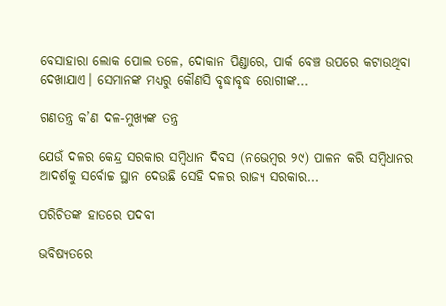ବେସାହାରା ଲୋକ ପୋଲ ତଳେ, ଦୋକାନ ପିଣ୍ଡାରେ, ପାର୍କ ବେଞ୍ଚ ଉପରେ କଟାଉଥିବା ଦେଖାଯାଏ। ସେମାନଙ୍କ ମଧ୍ୟରୁ କୌଣସି ବୃଦ୍ଧାବୃଦ୍ଧ ରୋଗୀଙ୍କ...

ଗଣତନ୍ତ୍ର କ’ଣ ଦଳ-ମୁଖ୍ୟଙ୍କ ତନ୍ତ୍ର

ଯେଉଁ ଦଳର କେନ୍ଦ୍ର ସରକାର ସମ୍ବିଧାନ ଦିବସ (ନଭେମ୍ବର ୨୯) ପାଳନ କରି ସମ୍ବିଧାନର ଆଦର୍ଶକୁ ସର୍ବୋଚ୍ଚ ସ୍ଥାନ ଦେଉଛି ସେହି ଦଳର ରାଜ୍ୟ ସରକାର...

ପରିଚିତଙ୍କ ହାତରେ ପଦବୀ

ଭବିଷ୍ୟତରେ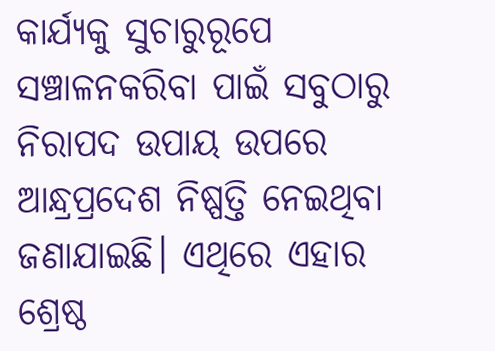କାର୍ଯ୍ୟକୁ ସୁଚାରୁରୂପେ ସଞ୍ଚାଳନକରିବା ପାଇଁ ସବୁଠାରୁ ନିରାପଦ ଉପାୟ ଉପରେ ଆନ୍ଧ୍ରପ୍ରଦେଶ ନିଷ୍ପତ୍ତି ନେଇଥିବା ଜଣାଯାଇଛି। ଏଥିରେ ଏହାର ଶ୍ରେଷ୍ଠ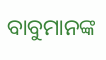ବାବୁମାନଙ୍କ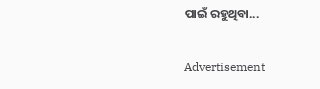ପାଇଁ ରହୁଥିବା...

Advertisement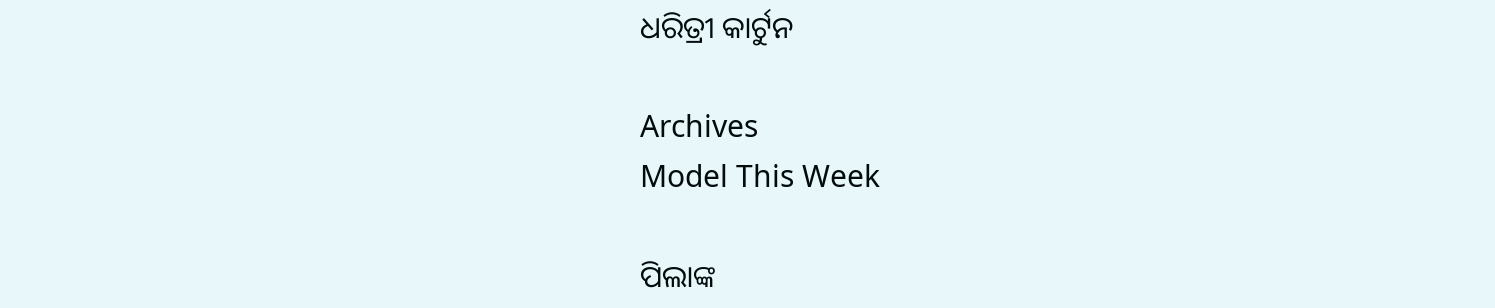ଧରିତ୍ରୀ କାର୍ଟୁନ

Archives
Model This Week

ପିଲାଙ୍କ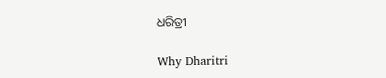ଧରିତ୍ରୀ

Why Dharitri